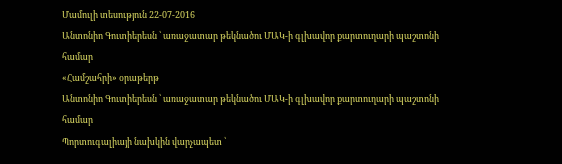Մամուլի տեսություն 22-07-2016
Անտոնիո Գուտիերեսն ՝ առաջատար թեկնածու ՄԱԿ-ի գլխավոր քարտուղարի պաշտոնի համար
«Համշահրի» օրաթերթ
Անտոնիո Գուտիերեսն ՝ առաջատար թեկնածու ՄԱԿ-ի գլխավոր քարտուղարի պաշտոնի համար
Պորտուգալիայի նախկին վարչապետ ՝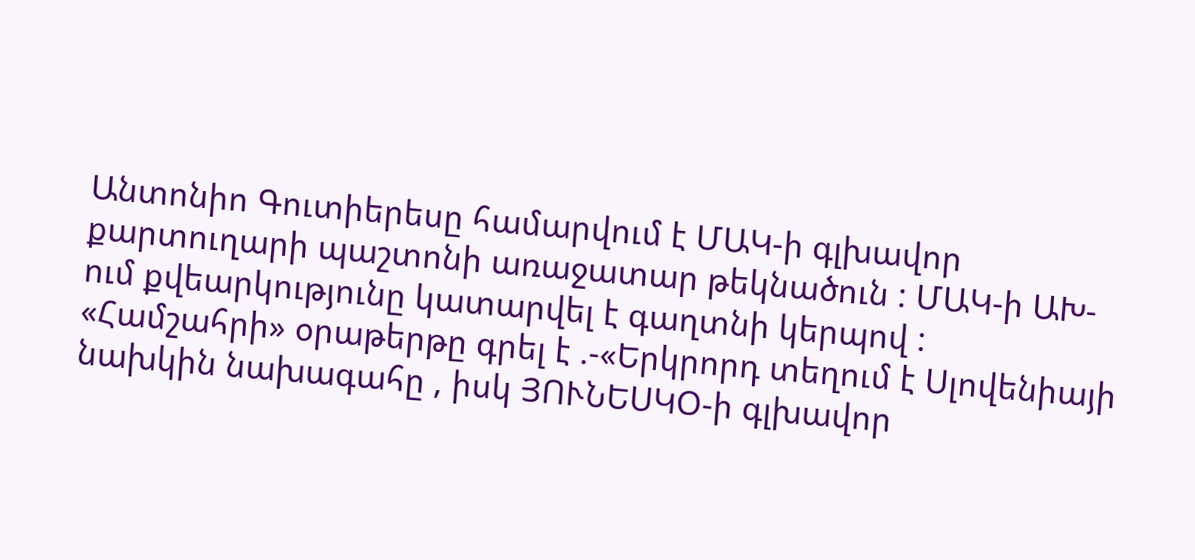Անտոնիո Գուտիերեսը համարվում է ՄԱԿ-ի գլխավոր քարտուղարի պաշտոնի առաջատար թեկնածուն : ՄԱԿ-ի ԱԽ-ում քվեարկությունը կատարվել է գաղտնի կերպով :
«Համշահրի» օրաթերթը գրել է .-«Երկրորդ տեղում է Սլովենիայի նախկին նախագահը , իսկ ՅՈՒՆԵՍԿՕ-ի գլխավոր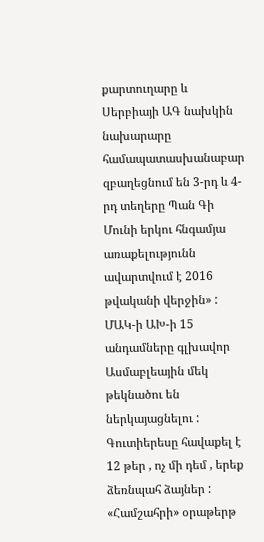քարտուղարը և Սերբիայի ԱԳ նախկին նախարարը համապատասխանաբար զբաղեցնում են 3-րդ և 4-րդ տեղերը Պան Գի Մունի երկու հնգամյա առաքելությունն ավարտվում է 2016 թվականի վերջին» : ՄԱԿ-ի ԱԽ-ի 15 անդամները գլխավոր Ասմաբլեային մեկ թեկնածու են ներկայացնելու : Գուտիերեսը հավաքել է 12 թեր , ոչ մի դեմ , երեք ձեռնպահ ձայներ :
«Համշահրի» օրաթերթ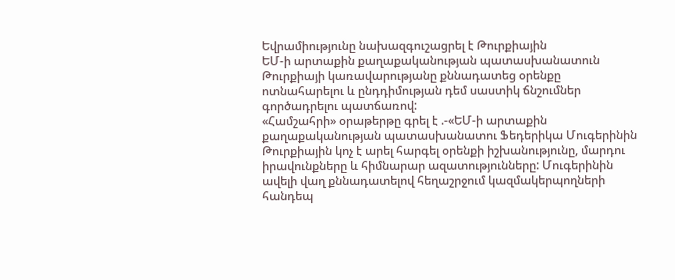Եվրամիությունը նախազգուշացրել է Թուրքիային
ԵՄ-ի արտաքին քաղաքականության պատասխանատուն Թուրքիայի կառավարությանը քննադատեց օրենքը ոտնահարելու և ընդդիմության դեմ սաստիկ ճնշումներ գործադրելու պատճառով:
«Համշահրի» օրաթերթը գրել է .-«ԵՄ-ի արտաքին քաղաքականության պատասխանատու Ֆեդերիկա Մուգերինին Թուրքիային կոչ է արել հարգել օրենքի իշխանությունը, մարդու իրավունքները և հիմնարար ազատությունները: Մուգերինին ավելի վաղ քննադատելով հեղաշրջում կազմակերպողների հանդեպ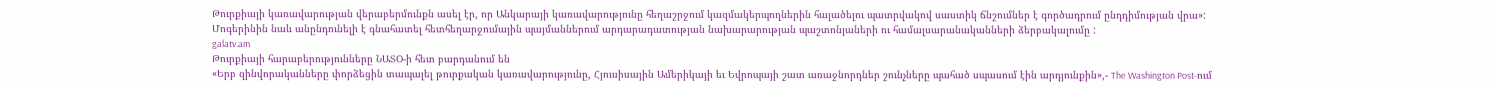Թուրքիայի կառավարության վերաբերմունքն ասել էր, որ Անկարայի կառավարությունը հեղաշրջում կազմակերպողներին հալածելու պատրվակով սաստիկ ճնշումներ է գործադրում ընդդիմության վրա»:
Մոգերինին նաև անընդունելի է գնահատել հետհեղարջումային պայմաններում արդարադատության նախարարության պաշտոնյաների ու համալսարանականների ձերբակալումը :
galatv.am
Թուրքիայի հարաբերությունները ՆԱՏՕ-ի հետ բարդանում են
«Երբ զինվորականները փորձեցին տապալել թուրքական կառավարությունը, Հյուսիսային Ամերիկայի եւ Եվրոպայի շատ առաջնորդներ շունչները պահած սպասում էին արդյունքին»,- The Washington Post-ում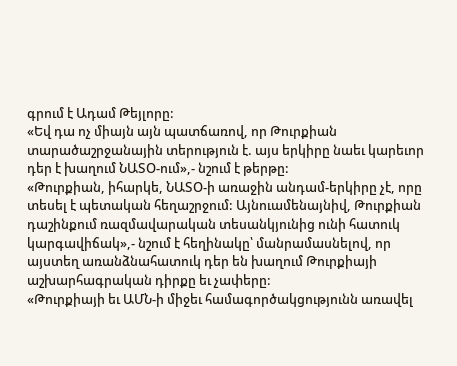գրում է Ադամ Թեյլորը:
«Եվ դա ոչ միայն այն պատճառով, որ Թուրքիան տարածաշրջանային տերություն է. այս երկիրը նաեւ կարեւոր դեր է խաղում ՆԱՏՕ-ում»,- նշում է թերթը:
«Թուրքիան, իհարկե, ՆԱՏՕ-ի առաջին անդամ-երկիրը չէ, որը տեսել է պետական հեղաշրջում: Այնուամենայնիվ, Թուրքիան դաշինքում ռազմավարական տեսանկյունից ունի հատուկ կարգավիճակ»,- նշում է հեղինակը՝ մանրամասնելով, որ այստեղ առանձնահատուկ դեր են խաղում Թուրքիայի աշխարհագրական դիրքը եւ չափերը:
«Թուրքիայի եւ ԱՄՆ-ի միջեւ համագործակցությունն առավել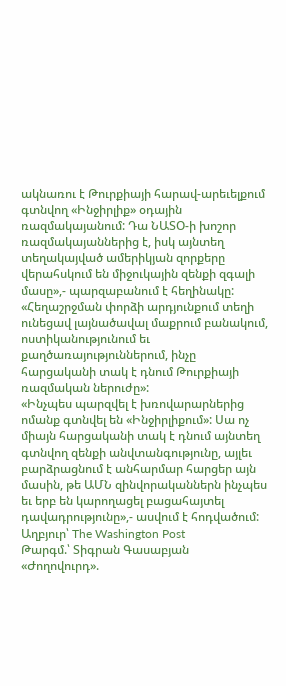ակնառու է Թուրքիայի հարավ-արեւելքում գտնվող «Ինջիրլիք» օդային ռազմակայանում: Դա ՆԱՏՕ-ի խոշոր ռազմակայաններից է, իսկ այնտեղ տեղակայված ամերիկյան զորքերը վերահսկում են միջուկային զենքի զգալի մասը»,- պարզաբանում է հեղինակը:
«Հեղաշրջման փորձի արդյունքում տեղի ունեցավ լայնածավալ մաքրում բանակում, ոստիկանությունում եւ քաղծառայություններում, ինչը հարցականի տակ է դնում Թուրքիայի ռազմական ներուժը»:
«Ինչպես պարզվել է խռովարարներից ոմանք գտնվել են «Ինջիրլիքում»: Սա ոչ միայն հարցականի տակ է դնում այնտեղ գտնվող զենքի անվտանգությունը, այլեւ բարձրացնում է անհարմար հարցեր այն մասին, թե ԱՄՆ զինվորականներն ինչպես եւ երբ են կարողացել բացահայտել դավադրությունը»,- ասվում է հոդվածում:
Աղբյուր՝ The Washington Post
Թարգմ.՝ Տիգրան Գասաբյան
«Ժողովուրդ».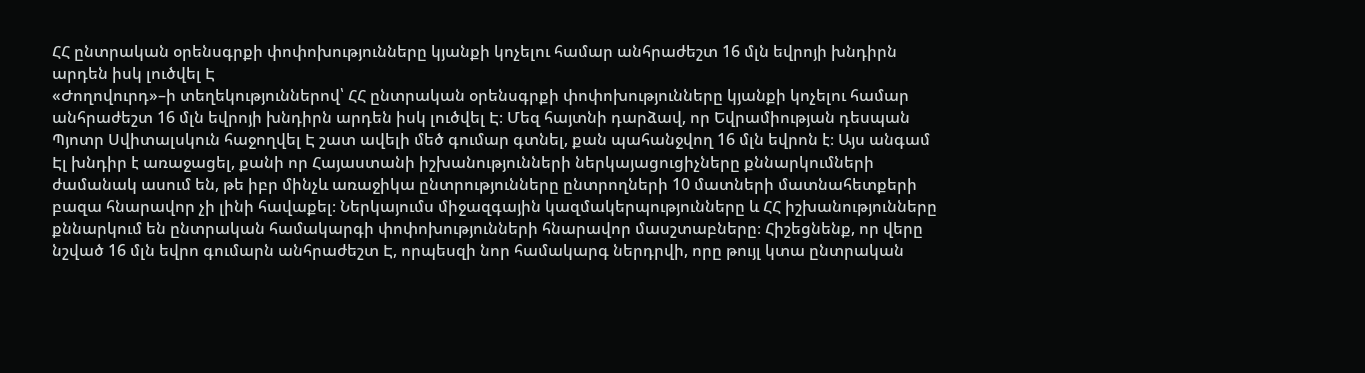ՀՀ ընտրական օրենսգրքի փոփոխությունները կյանքի կոչելու համար անհրաժեշտ 16 մլն եվրոյի խնդիրն արդեն իսկ լուծվել Է
«Ժողովուրդ»–ի տեղեկություններով՝ ՀՀ ընտրական օրենսգրքի փոփոխությունները կյանքի կոչելու համար անհրաժեշտ 16 մլն եվրոյի խնդիրն արդեն իսկ լուծվել Է։ Մեզ հայտնի դարձավ, որ Եվրամիության դեսպան Պյոտր Սվիտալսկուն հաջողվել Է շատ ավելի մեծ գումար գտնել, քան պահանջվող 16 մլն եվրոն է։ Այս անգամ Էլ խնդիր է առաջացել, քանի որ Հայաստանի իշխանությունների ներկայացուցիչները քննարկումների ժամանակ ասում են, թե իբր մինչև առաջիկա ընտրությունները ընտրողների 10 մատների մատնահետքերի բազա հնարավոր չի լինի հավաքել։ Ներկայումս միջազգային կազմակերպությունները և ՀՀ իշխանությունները քննարկում են ընտրական համակարգի փոփոխությունների հնարավոր մասշտաբները։ Հիշեցնենք, որ վերը նշված 16 մլն եվրո գումարն անհրաժեշտ Է, որպեսզի նոր համակարգ ներդրվի, որը թույլ կտա ընտրական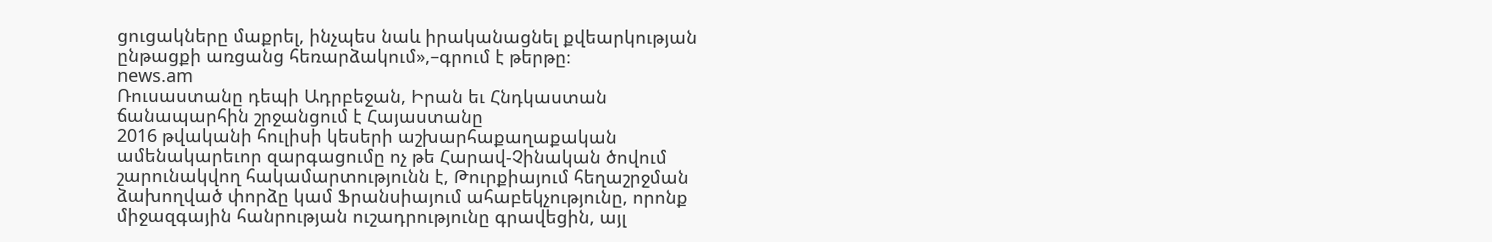ցուցակները մաքրել, ինչպես նաև իրականացնել քվեարկության ընթացքի առցանց հեռարձակում»,–գրում է թերթը։
news.am
Ռուսաստանը դեպի Ադրբեջան, Իրան եւ Հնդկաստան ճանապարհին շրջանցում է Հայաստանը
2016 թվականի հուլիսի կեսերի աշխարհաքաղաքական ամենակարեւոր զարգացումը ոչ թե Հարավ-Չինական ծովում շարունակվող հակամարտությունն է, Թուրքիայում հեղաշրջման ձախողված փորձը կամ Ֆրանսիայում ահաբեկչությունը, որոնք միջազգային հանրության ուշադրությունը գրավեցին, այլ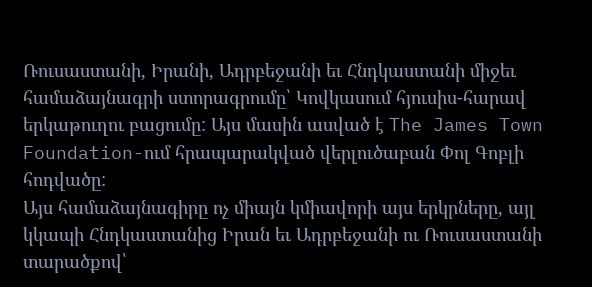Ռուսաստանի, Իրանի, Ադրբեջանի եւ Հնդկաստանի միջեւ համաձայնագրի ստորագրումը՝ Կովկասում հյուսիս-հարավ երկաթուղու բացումը: Այս մասին ասված է The James Town Foundation-ում հրապարակված վերլուծաբան Փոլ Գոբլի հոդվածը:
Այս համաձայնագիրը ոչ միայն կմիավորի այս երկրները, այլ կկապի Հնդկաստանից Իրան եւ Ադրբեջանի ու Ռուսաստանի տարածքով՝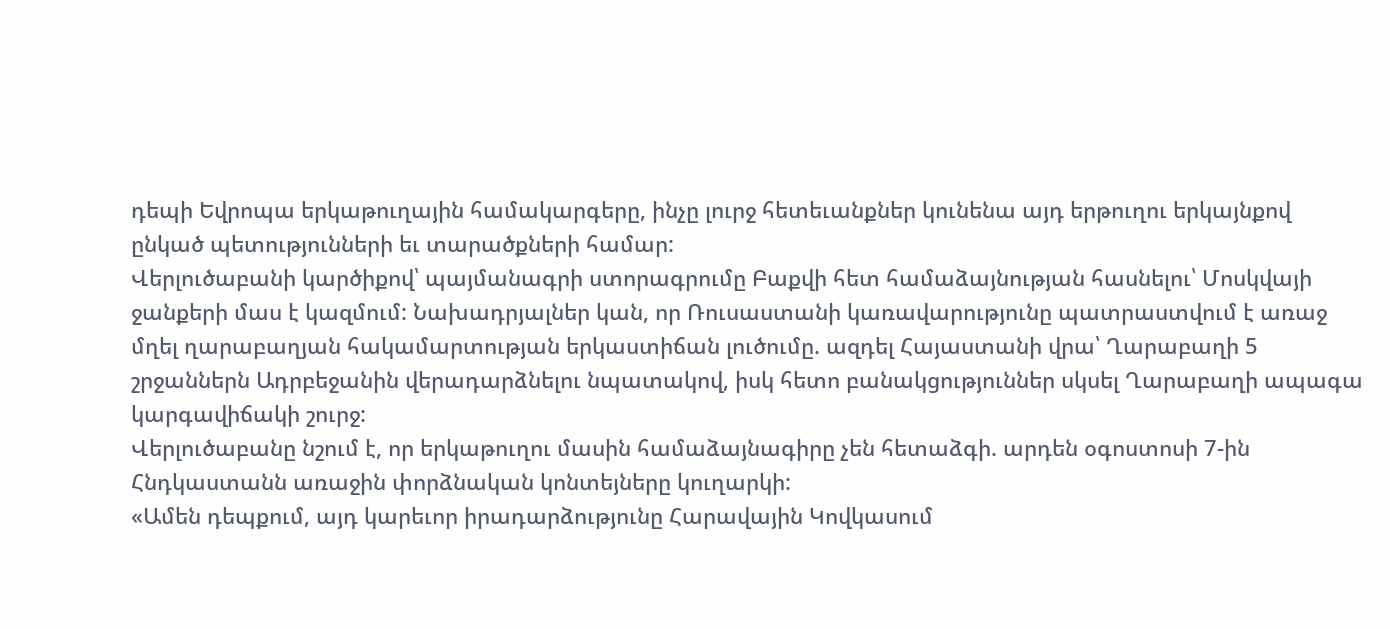դեպի Եվրոպա երկաթուղային համակարգերը, ինչը լուրջ հետեւանքներ կունենա այդ երթուղու երկայնքով ընկած պետությունների եւ տարածքների համար:
Վերլուծաբանի կարծիքով՝ պայմանագրի ստորագրումը Բաքվի հետ համաձայնության հասնելու՝ Մոսկվայի ջանքերի մաս է կազմում: Նախադրյալներ կան, որ Ռուսաստանի կառավարությունը պատրաստվում է առաջ մղել ղարաբաղյան հակամարտության երկաստիճան լուծումը. ազդել Հայաստանի վրա՝ Ղարաբաղի 5 շրջաններն Ադրբեջանին վերադարձնելու նպատակով, իսկ հետո բանակցություններ սկսել Ղարաբաղի ապագա կարգավիճակի շուրջ:
Վերլուծաբանը նշում է, որ երկաթուղու մասին համաձայնագիրը չեն հետաձգի. արդեն օգոստոսի 7-ին Հնդկաստանն առաջին փորձնական կոնտեյները կուղարկի:
«Ամեն դեպքում, այդ կարեւոր իրադարձությունը Հարավային Կովկասում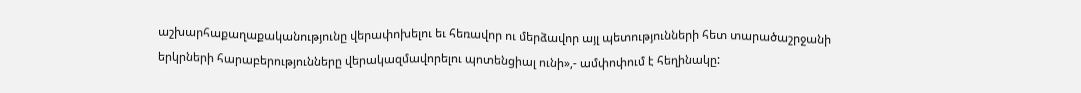աշխարհաքաղաքականությունը վերափոխելու եւ հեռավոր ու մերձավոր այլ պետությունների հետ տարածաշրջանի երկրների հարաբերությունները վերակազմավորելու պոտենցիալ ունի»,- ամփոփում է հեղինակը: